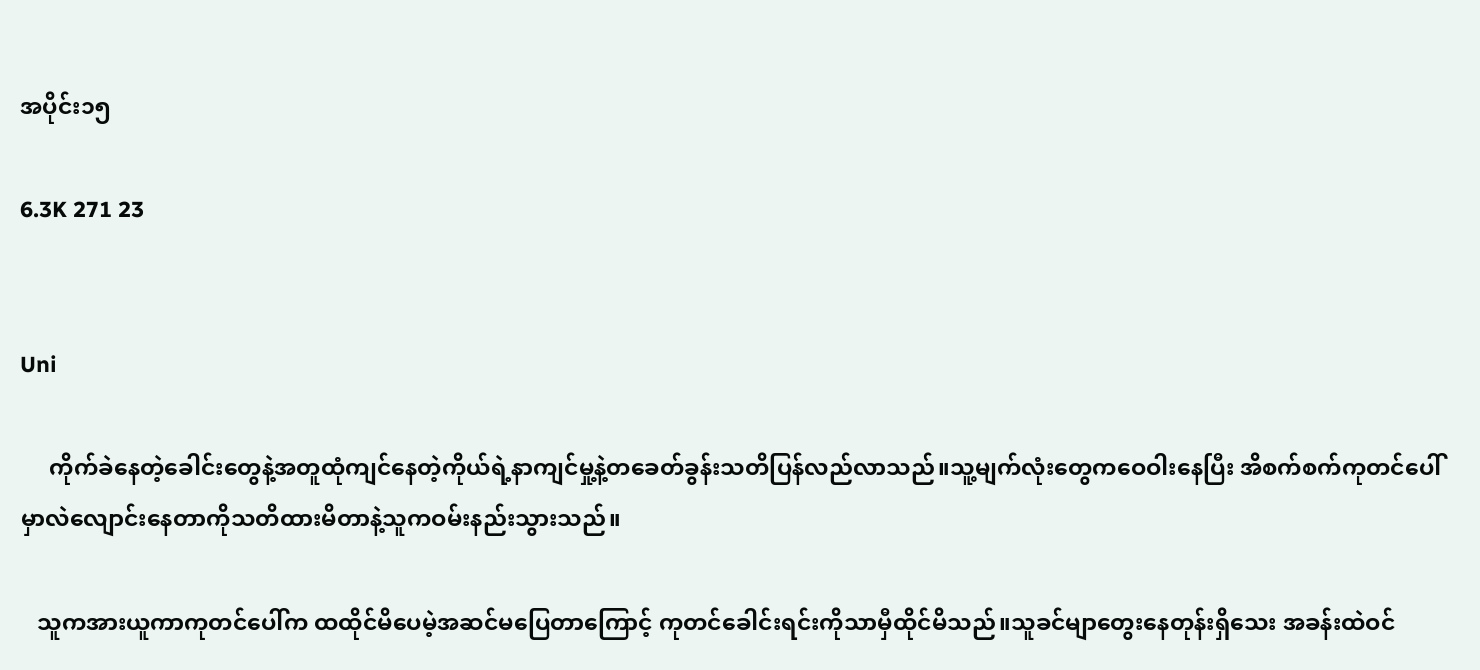အပိုင်း၁၅

6.3K 271 23


Uni

     ကိုက်ခဲနေတဲ့ခေါင်းတွေနဲ့အတူထုံကျင်နေတဲ့ကိုယ်ရဲ့နာကျင်မှု့နဲ့တခေတ်ခွန်းသတိပြန်လည်လာသည်။သူ့မျက်လုံးတွေကဝေဝါးနေပြီး အိစက်စက်ကုတင်ပေါ်မှာလဲလျောင်းနေတာကိုသတိထားမိတာနဲ့သူကဝမ်းနည်းသွားသည်။

   သူကအားယူကာကုတင်ပေါ်က ထထိုင်မိပေမဲ့အဆင်မပြေတာကြောင့် ကုတင်ခေါင်းရင်းကိုသာမှီထိုင်မိသည်။သူခင်မျာတွေးနေတုန်းရှိသေး အခန်းထဲဝင်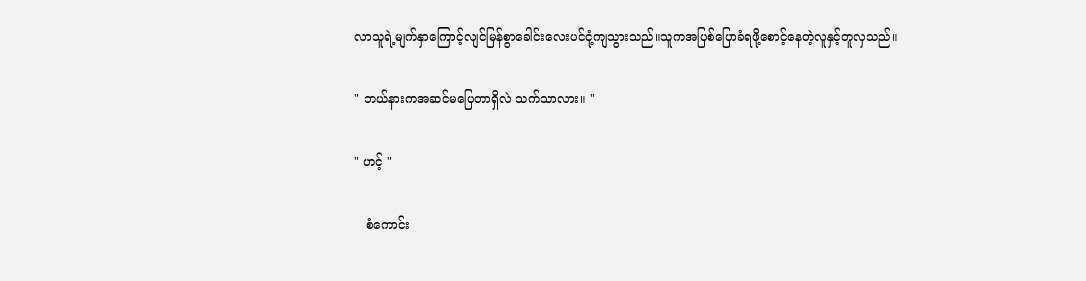လာသူရဲ့မျက်နှာကြောင့်လျင်မြန်စွာခေါင်းလေးပင်ငုံ့ကျသွားသည်။သူကအပြစ်ပြောခံရဖို့စောင့်နေတဲ့လူနှင့်တူလှသည်။

" ဘယ်နားကအဆင်မပြေတာရှိလဲ သက်သာလား။ "

" ဟင့် "

   စံကောင်း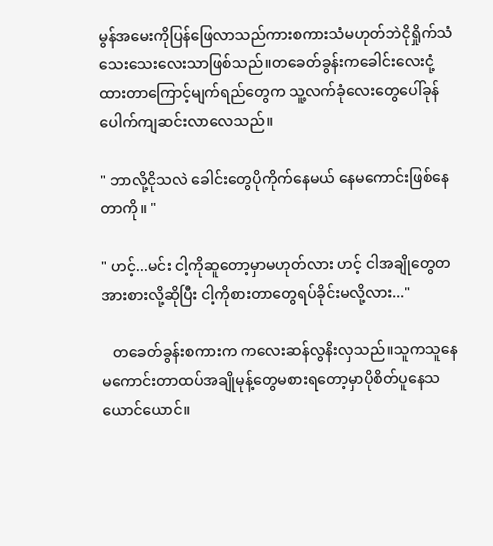မွန်အမေးကိုပြန်ဖြေလာသည်ကားစကားသံမဟုတ်ဘဲငိုရှိုက်သံသေးသေးလေးသာဖြစ်သည်။တခေတ်ခွန်းကခေါင်းလေးငုံ့ထားတာကြောင့်မျက်ရည်တွေက သူ့လက်ခုံလေးတွေပေါ်ခုန်ပေါက်ကျဆင်းလာလေသည်။

" ဘာလို့ငိုသလဲ ခေါင်းတွေပိုကိုက်နေမယ် နေမကောင်းဖြစ်နေတာကို။ "

" ဟင့်...မင်း ငါ့ကိုဆူတော့မှာမဟုတ်လား ဟင့် ငါအချိုတွေတအားစားလို့ဆိုပြီး ငါ့ကိုစားတာတွေရပ်ခိုင်းမလို့လား..."

   တခေတ်ခွန်းစကားက ကလေးဆန်လွနိးလှသည်။သူကသူနေမကောင်းတာထပ်အချိုမုန့်တွေမစားရတော့မှာပိုစိတ်ပူနေသယောင်ယောင်။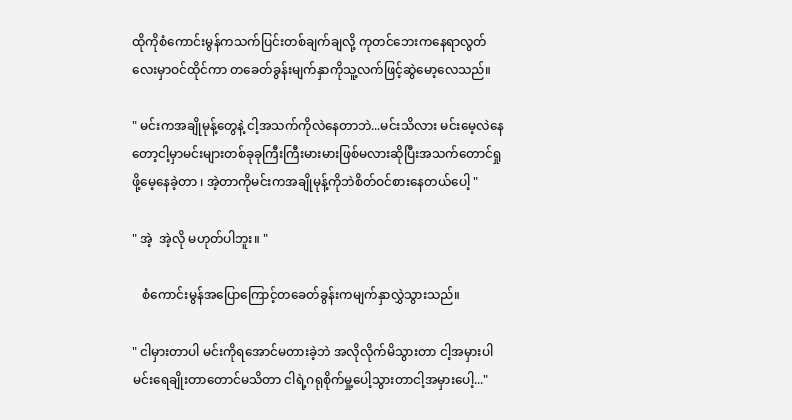ထိုကိုစံကောင်းမွန်ကသက်ပြင်းတစ်ချက်ချလို့ ကုတင်ဘေးကနေရာလွတ်လေးမှာဝင်ထိုင်ကာ တခေတ်ခွန်းမျက်နှာကိုသူ့လက်ဖြင့်ဆွဲမော့လေသည်။

" မင်းကအချိုမုန့်တွေနဲ့ ငါ့အသက်ကိုလဲနေတာဘဲ...မင်းသိလား မင်းမေ့လဲနေတော့ငါ့မှာမင်းများတစ်ခုခုကြီးကြီးမားမားဖြစ်မလားဆိုပြီးအသက်တောင်ရှုဖို့မေ့နေခဲ့တာ ၊ အဲ့တာကိုမင်းကအချိုမုန့်ကိုဘဲစိတ်ဝင်စားနေတယ်ပေါ့ "

" အဲ့  အဲ့လို မဟုတ်ပါဘူး။ "

   စံကောင်းမွန်အပြောကြောင့်တခေတ်ခွန်းကမျက်နှာလွှဲသွားသည်။

" ငါမှားတာပါ မင်းကိုရအောင်မတားခဲ့ဘဲ အလိုလိုက်မိသွားတာ ငါ့အမှားပါ မင်းရေချိုးတာတောင်မသိတာ ငါရဲ့ဂရုစိုက်မှု့ပေါ့သွားတာငါ့အမှားပေါ့..."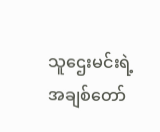သူဌေးမင်းရဲ့အချစ်တော်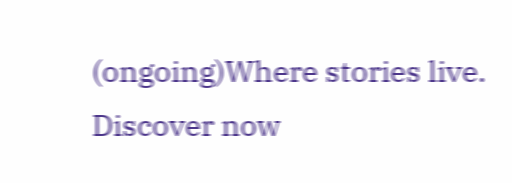(ongoing)Where stories live. Discover now